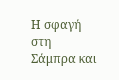Η σφαγή στη Σάμπρα και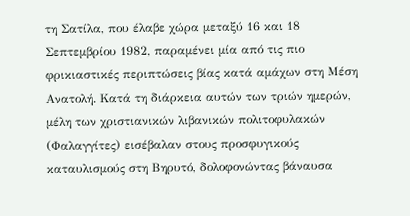τη Σατίλα, που έλαβε χώρα μεταξύ 16 και 18 Σεπτεμβρίου 1982, παραμένει μία από τις πιο φρικιαστικές περιπτώσεις βίας κατά αμάχων στη Μέση Ανατολή. Κατά τη διάρκεια αυτών των τριών ημερών, μέλη των χριστιανικών λιβανικών πολιτοφυλακών (Φαλαγγίτες) εισέβαλαν στους προσφυγικούς καταυλισμούς στη Βηρυτό, δολοφονώντας βάναυσα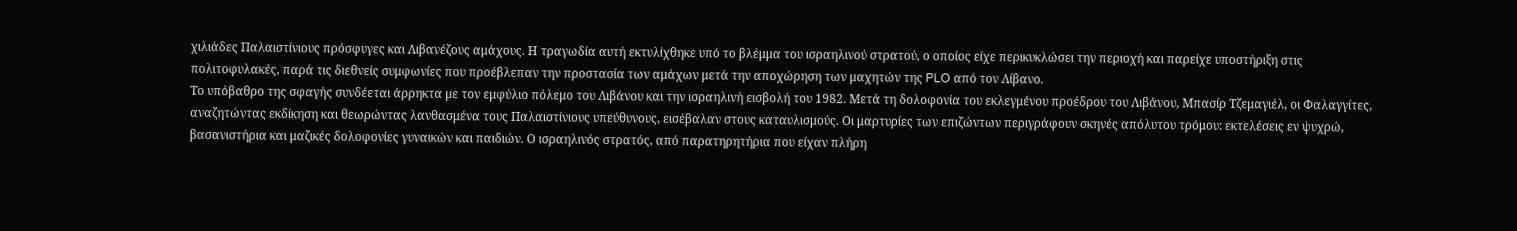χιλιάδες Παλαιστίνιους πρόσφυγες και Λιβανέζους αμάχους. Η τραγωδία αυτή εκτυλίχθηκε υπό το βλέμμα του ισραηλινού στρατού, ο οποίος είχε περικυκλώσει την περιοχή και παρείχε υποστήριξη στις πολιτοφυλακές, παρά τις διεθνείς συμφωνίες που προέβλεπαν την προστασία των αμάχων μετά την αποχώρηση των μαχητών της PLO από τον Λίβανο.
Το υπόβαθρο της σφαγής συνδέεται άρρηκτα με τον εμφύλιο πόλεμο του Λιβάνου και την ισραηλινή εισβολή του 1982. Μετά τη δολοφονία του εκλεγμένου προέδρου του Λιβάνου, Μπασίρ Τζεμαγιέλ, οι Φαλαγγίτες, αναζητώντας εκδίκηση και θεωρώντας λανθασμένα τους Παλαιστίνιους υπεύθυνους, εισέβαλαν στους καταυλισμούς. Οι μαρτυρίες των επιζώντων περιγράφουν σκηνές απόλυτου τρόμου: εκτελέσεις εν ψυχρώ, βασανιστήρια και μαζικές δολοφονίες γυναικών και παιδιών. Ο ισραηλινός στρατός, από παρατηρητήρια που είχαν πλήρη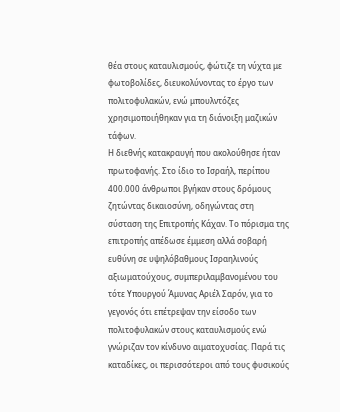θέα στους καταυλισμούς, φώτιζε τη νύχτα με φωτοβολίδες, διευκολύνοντας το έργο των πολιτοφυλακών, ενώ μπουλντόζες χρησιμοποιήθηκαν για τη διάνοιξη μαζικών τάφων.
Η διεθνής κατακραυγή που ακολούθησε ήταν πρωτοφανής. Στο ίδιο το Ισραήλ, περίπου 400.000 άνθρωποι βγήκαν στους δρόμους ζητώντας δικαιοσύνη, οδηγώντας στη σύσταση της Επιτροπής Κάχαν. Το πόρισμα της επιτροπής απέδωσε έμμεση αλλά σοβαρή ευθύνη σε υψηλόβαθμους Ισραηλινούς αξιωματούχους, συμπεριλαμβανομένου του τότε Υπουργού Άμυνας Αριέλ Σαρόν, για το γεγονός ότι επέτρεψαν την είσοδο των πολιτοφυλακών στους καταυλισμούς ενώ γνώριζαν τον κίνδυνο αιματοχυσίας. Παρά τις καταδίκες, οι περισσότεροι από τους φυσικούς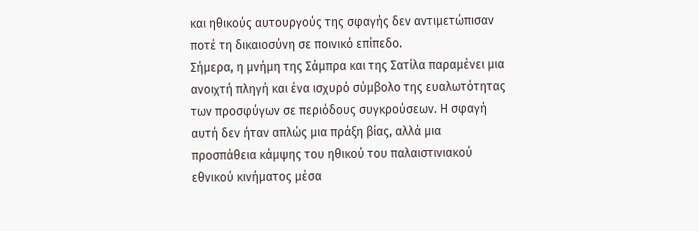και ηθικούς αυτουργούς της σφαγής δεν αντιμετώπισαν ποτέ τη δικαιοσύνη σε ποινικό επίπεδο.
Σήμερα, η μνήμη της Σάμπρα και της Σατίλα παραμένει μια ανοιχτή πληγή και ένα ισχυρό σύμβολο της ευαλωτότητας των προσφύγων σε περιόδους συγκρούσεων. Η σφαγή αυτή δεν ήταν απλώς μια πράξη βίας, αλλά μια προσπάθεια κάμψης του ηθικού του παλαιστινιακού εθνικού κινήματος μέσα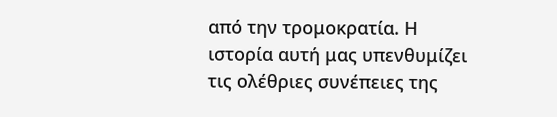από την τρομοκρατία. Η ιστορία αυτή μας υπενθυμίζει τις ολέθριες συνέπειες της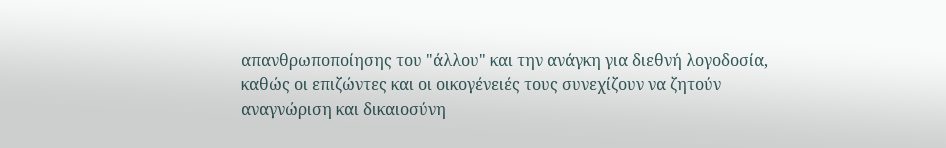απανθρωποποίησης του "άλλου" και την ανάγκη για διεθνή λογοδοσία, καθώς οι επιζώντες και οι οικογένειές τους συνεχίζουν να ζητούν αναγνώριση και δικαιοσύνη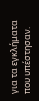για τα εγκλήματα που υπέστησαν.